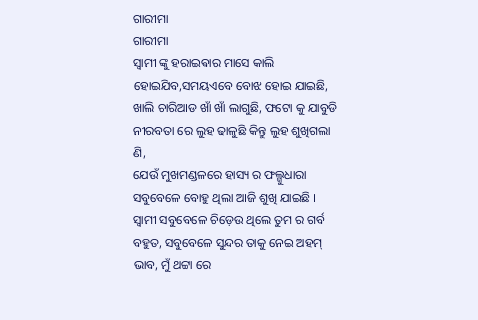ଗାରୀମା
ଗାରୀମା
ସ୍ବାମୀ ଙ୍କୁ ହରାଇଵାର ମାସେ କାଲି ହୋଇଯିବ,ସମୟଏବେ ବୋଝ ହୋଇ ଯାଇଛି, ଖାଲି ଚାରିଆଡ ଖାଁ ଖାଁ ଲାଗୁଛି, ଫଟୋ କୁ ଯାବୁଡି ନୀରବତା ରେ ଲୁହ ଢାଳୁଛି କିନ୍ତୁ ଲୁହ ଶୁଖିଗଲା ଣି,
ଯେଉଁ ମୁଖମଣ୍ଡଳରେ ହାସ୍ୟ ର ଫଲ୍ଗୁଧାରା ସବୁବେଳେ ବୋହୁ ଥିଲା ଆଜି ଶୁଖି ଯାଇଛି ।
ସ୍ବାମୀ ସବୁବେଳେ ଚିଡ଼େଉ ଥିଲେ ତୁମ ର ଗର୍ବ ବହୁତ, ସବୁବେଳେ ସୁନ୍ଦର ତାକୁ ନେଇ ଅହମ୍ ଭାବ, ମୁଁ ଥଟ୍ଟା ରେ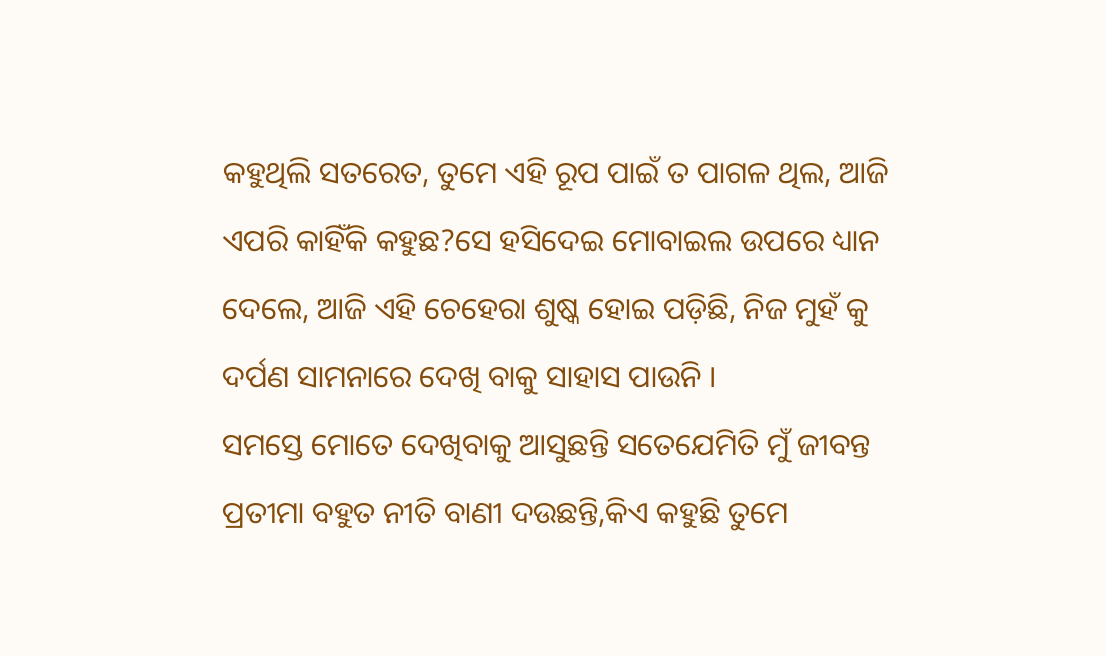କହୁଥିଲି ସତରେତ, ତୁମେ ଏହି ରୂପ ପାଇଁ ତ ପାଗଳ ଥିଲ, ଆଜି
ଏପରି କାହିଁକି କହୁଛ?ସେ ହସିଦେଇ ମୋବାଇଲ ଉପରେ ଧ୍ୟାନ ଦେଲେ, ଆଜି ଏହି ଚେହେରା ଶୁଷ୍କ ହୋଇ ପଡ଼ିଛି, ନିଜ ମୁହଁ କୁ ଦର୍ପଣ ସାମନାରେ ଦେଖି ବାକୁ ସାହାସ ପାଉନି ।
ସମସ୍ତେ ମୋତେ ଦେଖିବାକୁ ଆସୁଛନ୍ତି ସତେଯେମିତି ମୁଁ ଜୀବନ୍ତ ପ୍ରତୀମା ବହୁତ ନୀତି ବାଣୀ ଦଉଛନ୍ତି,କିଏ କହୁଛି ତୁମେ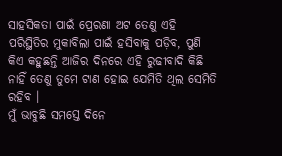ସାହସିକତା ପାଇଁ ପ୍ରେରଣା ଅଟ ତେଣୁ ଏହି ପରିସ୍ଥିତିର ମୁକାବିଲା ପାଇଁ ହସିବାକୁ ପଡ଼ିବ, ପୁଣି କିଏ କହୁଛନ୍ତି ଆଜିର ଦିନରେ ଏହି ରୁଢୀବାଦି କିଛି ନାହିଁ ତେଣୁ ତୁମେ ଟାଣ ହୋଇ ଯେମିତି ଥିଲ ସେମିତି ରହିବ ।
ମୁଁ ଭାବୁଛି ସମସ୍ତେ ଦିନେ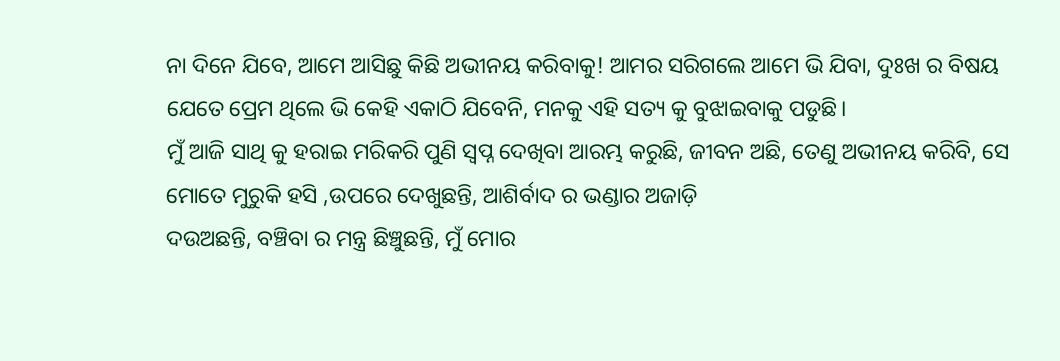ନା ଦିନେ ଯିବେ, ଆମେ ଆସିଛୁ କିଛି ଅଭୀନୟ କରିବାକୁ! ଆମର ସରିଗଲେ ଆମେ ଭି ଯିବା, ଦୁଃଖ ର ବିଷୟ ଯେତେ ପ୍ରେମ ଥିଲେ ଭି କେହି ଏକାଠି ଯିବେନି, ମନକୁ ଏହି ସତ୍ୟ କୁ ବୁଝାଇବାକୁ ପଡୁଛି।
ମୁଁ ଆଜି ସାଥି କୁ ହରାଇ ମରିକରି ପୁଣି ସ୍ବପ୍ନ ଦେଖିବା ଆରମ୍ଭ କରୁଛି, ଜୀବନ ଅଛି, ତେଣୁ ଅଭୀନୟ କରିବି, ସେ ମୋତେ ମୁରୁକି ହସି ,ଉପରେ ଦେଖୁଛନ୍ତି, ଆଶିର୍ବାଦ ର ଭଣ୍ଡାର ଅଜାଡ଼ି
ଦଉଅଛନ୍ତି, ବଞ୍ଚିବା ର ମନ୍ତ୍ର ଛିଞ୍ଚୁଛନ୍ତି, ମୁଁ ମୋର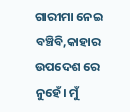ଗାରୀମା ନେଇ ବଞ୍ଚିବି,କାହାର ଉପଦେଶ ରେ ନୁହେଁ। ମୁଁ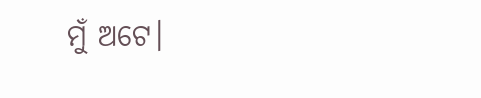ମୁଁ ଅଟେ।